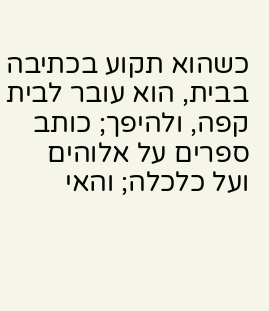כשהוא תקוע בכתיבה בבית, הוא עובר לבית קפה, ולהיפך; כותב ספרים על אלוהים ועל כלכלה; והאי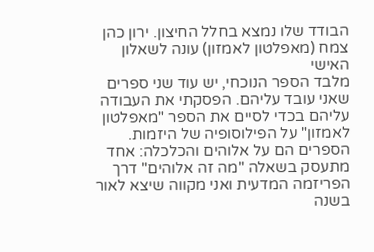הבודד שלו נמצא בחלל החיצון. ירון כהן צמח (מאפלטון לאמזון) עונה לשאלון האישי
מלבד הספר הנוכחי, יש עוד שני ספרים שאני עובד עליהם. הפסקתי את העבודה עליהם בכדי לסיים את הספר "מאפלטון לאמזון" על הפילוסופיה של היזמות. הספרים הם על אלוהים והכלכלה: אחד מתעסק בשאלה "מה זה אלוהים" דרך הפריזמה המדעית ואני מקווה שיצא לאור בשנה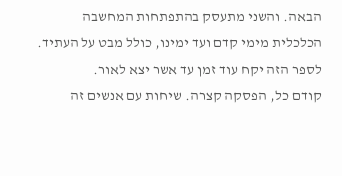הבאה. והשני מתעסק בהתפתחות המחשבה הכלכלית מימי קדם ועד ימינו, כולל מבט על העתיד. לספר הזה יקח עוד זמן עד אשר יצא לאור.
קודם כל, הפסקה קצרה. שיחות עם אנשים זה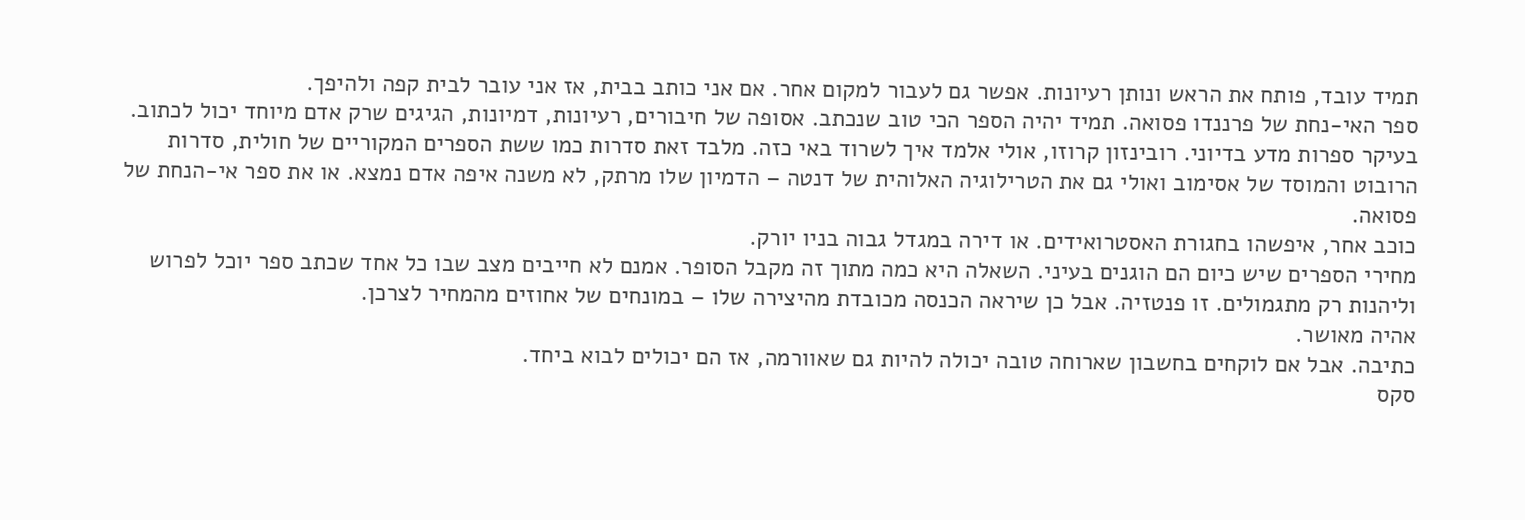תמיד עובד, פותח את הראש ונותן רעיונות. אפשר גם לעבור למקום אחר. אם אני כותב בבית, אז אני עובר לבית קפה ולהיפך.
ספר האי-נחת של פרננדו פסואה. תמיד יהיה הספר הכי טוב שנכתב. אסופה של חיבורים, רעיונות, דמיונות, הגיגים שרק אדם מיוחד יכול לכתוב.
בעיקר ספרות מדע בדיוני. רובינזון קרוזו, אולי אלמד איך לשרוד באי כזה. מלבד זאת סדרות כמו ששת הספרים המקוריים של חולית, סדרות הרובוט והמוסד של אסימוב ואולי גם את הטרילוגיה האלוהית של דנטה – הדמיון שלו מרתק, לא משנה איפה אדם נמצא. או את ספר אי-הנחת של פסואה.
כוכב אחר, איפשהו בחגורת האסטרואידים. או דירה במגדל גבוה בניו יורק.
מחירי הספרים שיש כיום הם הוגנים בעיני. השאלה היא כמה מתוך זה מקבל הסופר. אמנם לא חייבים מצב שבו כל אחד שכתב ספר יוכל לפרוש וליהנות רק מתגמולים. זו פנטזיה. אבל כן שיראה הכנסה מכובדת מהיצירה שלו – במונחים של אחוזים מהמחיר לצרכן.
אהיה מאושר.
כתיבה. אבל אם לוקחים בחשבון שארוחה טובה יכולה להיות גם שאוורמה, אז הם יכולים לבוא ביחד.
סקס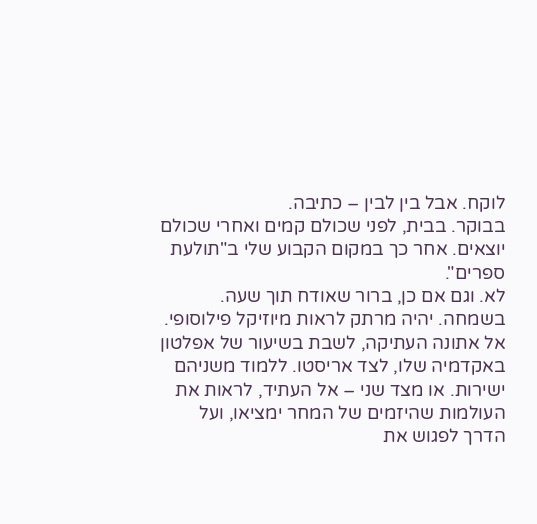לוקח. אבל בין לבין – כתיבה.
בבוקר. בבית, לפני שכולם קמים ואחרי שכולם יוצאים. אחר כך במקום הקבוע שלי ב"תולעת ספרים".
לא. וגם אם כן, ברור שאודח תוך שעה.
בשמחה. יהיה מרתק לראות מיוזיקל פילוסופי.
אל אתונה העתיקה, לשבת בשיעור של אפלטון באקדמיה שלו, לצד אריסטו. ללמוד משניהם ישירות. או מצד שני – אל העתיד, לראות את העולמות שהיזמים של המחר ימציאו, ועל הדרך לפגוש את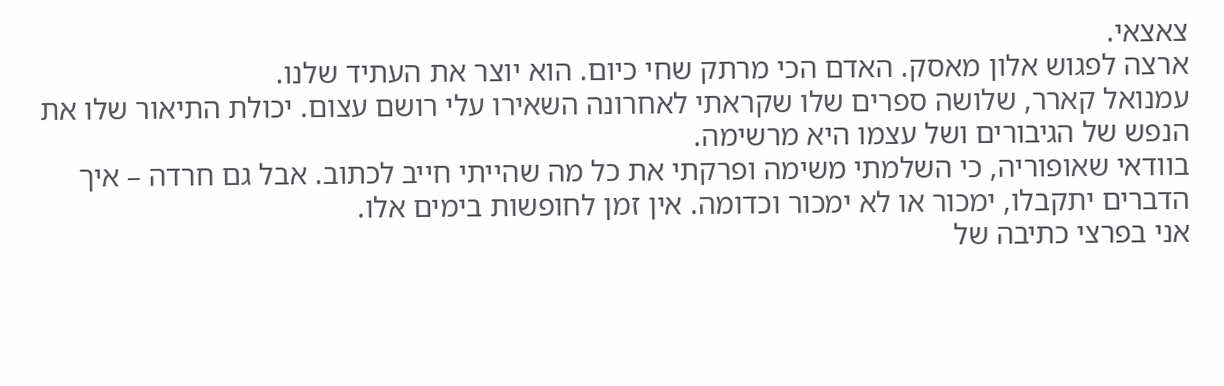צאצאי.
ארצה לפגוש אלון מאסק. האדם הכי מרתק שחי כיום. הוא יוצר את העתיד שלנו.
עמנואל קארר, שלושה ספרים שלו שקראתי לאחרונה השאירו עלי רושם עצום. יכולת התיאור שלו את הנפש של הגיבורים ושל עצמו היא מרשימה.
בוודאי שאופוריה, כי השלמתי משימה ופרקתי את כל מה שהייתי חייב לכתוב. אבל גם חרדה – איך הדברים יתקבלו, ימכור או לא ימכור וכדומה. אין זמן לחופשות בימים אלו.
אני בפרצי כתיבה של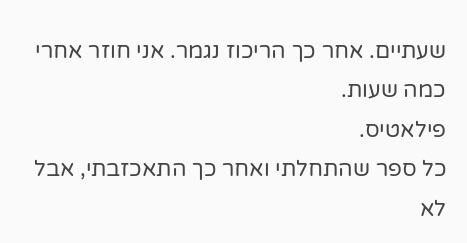שעתיים. אחר כך הריכוז נגמר. אני חוזר אחרי כמה שעות.
פילאטיס.
כל ספר שהתחלתי ואחר כך התאכזבתי, אבל לא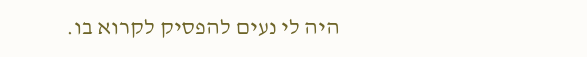היה לי נעים להפסיק לקרוא בו.